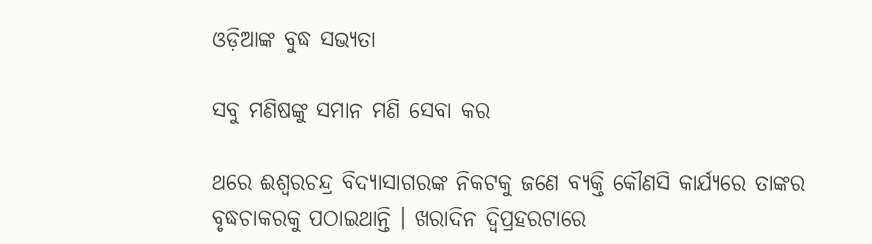ଓଡ଼ିଆଙ୍କ ବୁଦ୍ଧ ସଭ୍ୟତା

ସବୁ ମଣିଷଙ୍କୁ ସମାନ ମଣି ସେବା କର

ଥରେ ଈଶ୍ୱରଚନ୍ଦ୍ର ବିଦ୍ୟାସାଗରଙ୍କ ନିକଟକୁ ଜଣେ ବ୍ୟକ୍ତି କୌଣସି କାର୍ଯ୍ୟରେ ତାଙ୍କର ବୃଦ୍ଧଚାକରକୁ ପଠାଇଥାନ୍ତି । ଖରାଦିନ ଦ୍ୱିପ୍ରହରଟାରେ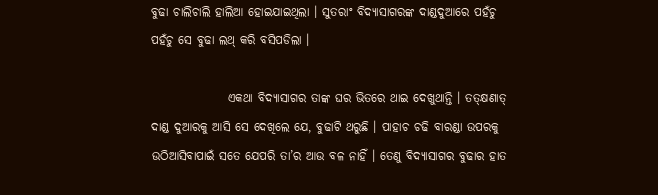ବୁଢା ଚାଲିଚାଲି ହାଲିଆ ହୋଇଯାଇଥିଲା । ସୁତରାଂ ବିଦ୍ୟାସାଗରଙ୍କ ଦାଣ୍ଡଦୁଆରେ ପହଁଚୁ ପହଁଚୁ ସେ ବୁଢା ଲଥ୍ କରି ବସିପଡିଲା ।

                ଏକଥା ବିଦ୍ୟାସାଗର ତାଙ୍କ ଘର ଭିତରେ ଥାଇ ଦେଖୁଥାନ୍ତି । ତତ୍କ୍ଷଣାତ୍ ଦାଣ୍ଡ ଦୁଆରକୁ ଆସି ସେ ଦେଖିଲେ ଯେ, ବୁଢାଟି ଥରୁଛି । ପାହାଚ ଚଢି ବାରଣ୍ଡା ଉପରକୁ ଉଠିଆସିବାପାଇଁ ସତେ ଯେପରି ତା’ର ଆଉ ବଳ ନାହିଁ । ତେଣୁ ବିଦ୍ୟାସାଗର ବୁଢାର ହାତ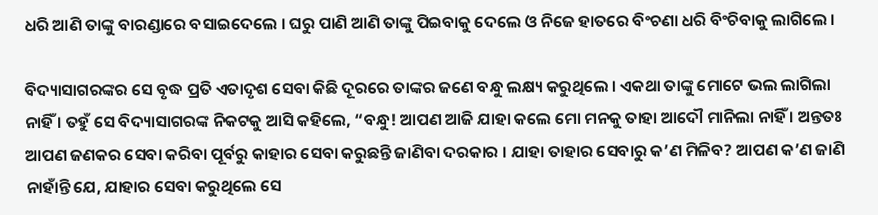ଧରି ଆଣି ତାଙ୍କୁ ବାରଣ୍ଡାରେ ବସାଇଦେଲେ । ଘରୁ ପାଣି ଆଣି ତାଙ୍କୁ ପିଇବାକୁ ଦେଲେ ଓ ନିଜେ ହାତରେ ବିଂଚଣା ଧରି ବିଂଚିବାକୁ ଲାଗିଲେ ।

ବିଦ୍ୟାସାଗରଙ୍କର ସେ ବୃଦ୍ଧ ପ୍ରତି ଏତାଦୃଶ ସେବା କିଛି ଦୂରରେ ତାଙ୍କର ଜଣେ ବନ୍ଧୁ ଲକ୍ଷ୍ୟ କରୁଥିଲେ । ଏକଥା ତାଙ୍କୁ ମୋଟେ ଭଲ ଲାଗିଲା ନାହିଁ । ତହୁଁ ସେ ବିଦ୍ୟାସାଗରଙ୍କ ନିକଟକୁ ଆସି କହିଲେ, “ବନ୍ଧୁ! ଆପଣ ଆଜି ଯାହା କଲେ ମୋ ମନକୁ ତାହା ଆଦୌ ମାନିଲା ନାହିଁ । ଅନ୍ତତଃ ଆପଣ ଜଣକର ସେବା କରିବା ପୂର୍ବରୁ କାହାର ସେବା କରୁଛନ୍ତି ଜାଣିବା ଦରକାର । ଯାହା ତାହାର ସେବାରୁ କ’ଣ ମିଳିବ? ଆପଣ କ’ଣ ଜାଣି ନାହାଁନ୍ତି ଯେ, ଯାହାର ସେବା କରୁଥିଲେ ସେ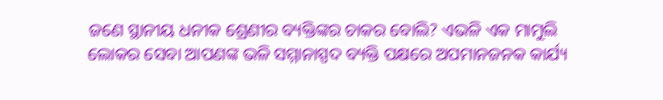ଜଣେ ସ୍ଥାନୀୟ ଧନୀକ ଶ୍ରେଣୀର ବ୍ୟକ୍ତିଙ୍କର ଚାକର ବୋଲି? ଏଭଳି ଏକ ମାମୁଲି ଲୋକର ସେବା ଆପଣଙ୍କ ଭଳି ସମ୍ମାନାସ୍ପଦ ବ୍ୟକ୍ତି ପକ୍ଷରେ ଅପମାନଜନକ କାର୍ଯ୍ୟ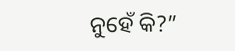ନୁହେଁ କି?”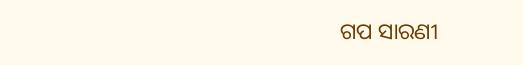ଗପ ସାରଣୀ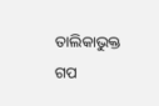ତାଲିକାଭୁକ୍ତ ଗପ